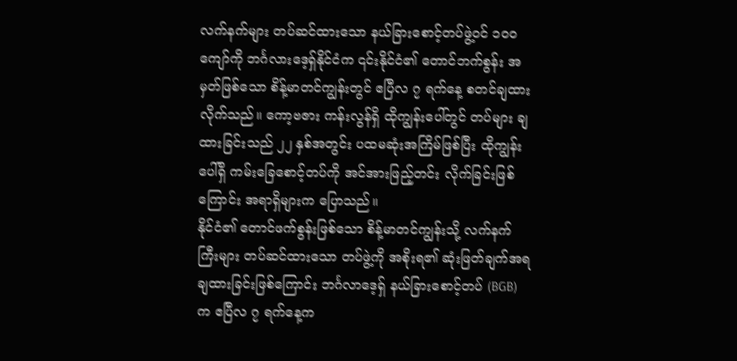လက်နက်များ တပ်ဆင်ထားသော နယ်ခြားစောင့်တပ်ဖွဲ့ဝင် ၁၀၀ ကျော်ကို ဘင်္ဂလားဒေ့ရှ်နိုင်ငံက ၎င်းနိုင်ငံ၏ တောင်ဘက်စွန်း အမှတ်ဖြစ်သော စိန့်မာတင်ကျွန်းတွင် ဧပြီလ ၇ ရက်နေ့ စတင်ချထားလိုက်သည်။ ကော့ဗဇား ကန်းလွန်ရှိ ထိုကျွန်းပေါ်တွင် တပ်များ ချထားခြင်းသည် ၂၂ နှစ်အတွင်း ပထမဆုံးအကြိမ်ဖြစ်ပြီး ထိုကျွန်းပေါ်ရှိ ကမ်းခြေစောင့်တပ်ကို အင်အားဖြည့်တင်း လိုက်ခြင်းဖြစ်ကြောင်း အရာရှိများက ပြောသည်။
နိုင်ငံ၏ တောင်ဖက်စွန်းဖြစ်သော စိန့်မာတင်ကျွန်းသို့ လက်နက်ကြီးများ တပ်ဆင်ထားသော တပ်ဖွဲ့ကို အစိုးရ၏ ဆုံးဖြတ်ချက်အရ ချထားခြင်းဖြစ်ကြောင်း ဘင်္ဂလာဒေ့ရှ် နယ်ခြားစောင့်တပ် (BGB) က ဧပြီလ ၇ ရက်နေ့က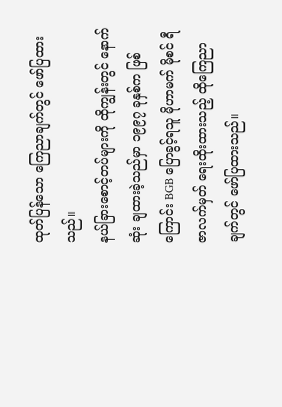ထုတ်ပြန်သော ကြေညာချက်တွင် ဖော်ပြထားသည်။
နယ်ခြားစောင့်တပ်များကို ထိုကျွန်းတွင် နောက်ဆုံး ချထားခဲ့သည်မှာ ၁၉၉၇ ခုနှစ်က ဖြစ်ကြောင်း BGB ပြောခွင့်ရသူ မိုဟာမက် မိုစင် ရီဇာလက်မှတ် ရေးထိုးထားသည့် ထိုကြေညာချက်တွင် ဖော်ပြထားသည်။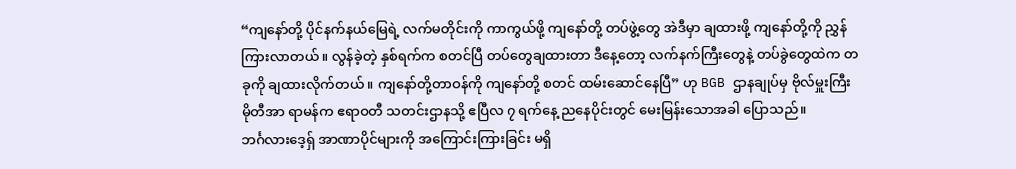“ကျနော်တို့ ပိုင်နက်နယ်မြေရဲ့ လက်မတိုင်းကို ကာကွယ်ဖို့ ကျနော်တို့ တပ်ဖွဲ့တွေ အဲဒီမှာ ချထားဖို့ ကျနော်တို့ကို ညွှန်ကြားလာတယ်။ လွန်ခဲ့တဲ့ နှစ်ရက်က စတင်ပြီ တပ်တွေချထားတာ ဒီနေ့တော့ လက်နက်ကြီးတွေနဲ့ တပ်ခွဲတွေထဲက တခုကို ချထားလိုက်တယ်။ ကျနော်တို့တာဝန်ကို ကျနော်တို့ စတင် ထမ်းဆောင်နေပြီ” ဟု BGB ဌာနချုပ်မှ ဗိုလ်မှူးကြီး မိုတီအာ ရာမန်က ဧရာဝတီ သတင်းဌာနသို့ ဧပြီလ ၇ ရက်နေ့ ညနေပိုင်းတွင် မေးမြန်းသောအခါ ပြောသည်။
ဘင်္ဂလားဒေ့ရှ် အာဏာပိုင်များကို အကြောင်းကြားခြင်း မရှိ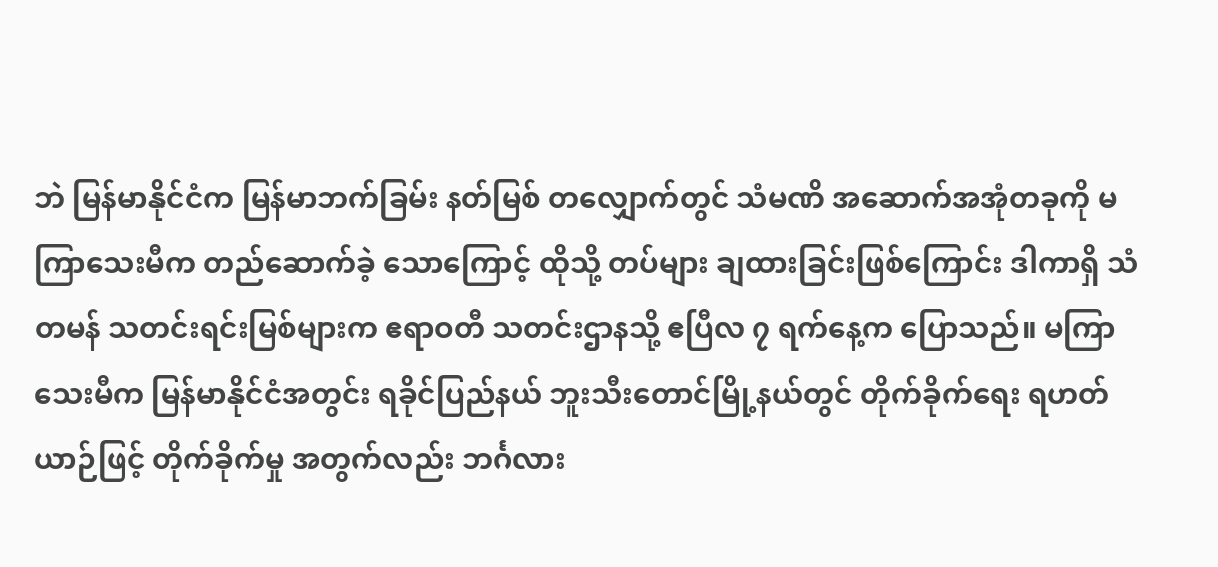ဘဲ မြန်မာနိုင်ငံက မြန်မာဘက်ခြမ်း နတ်မြစ် တလျှောက်တွင် သံမဏိ အဆောက်အအုံတခုကို မကြာသေးမီက တည်ဆောက်ခဲ့ သောကြောင့် ထိုသို့ တပ်များ ချထားခြင်းဖြစ်ကြောင်း ဒါကာရှိ သံတမန် သတင်းရင်းမြစ်များက ဧရာဝတီ သတင်းဌာနသို့ ဧပြီလ ၇ ရက်နေ့က ပြောသည်။ မကြာသေးမီက မြန်မာနိုင်ငံအတွင်း ရခိုင်ပြည်နယ် ဘူးသီးတောင်မြို့နယ်တွင် တိုက်ခိုက်ရေး ရဟတ်ယာဉ်ဖြင့် တိုက်ခိုက်မှု အတွက်လည်း ဘင်္ဂလား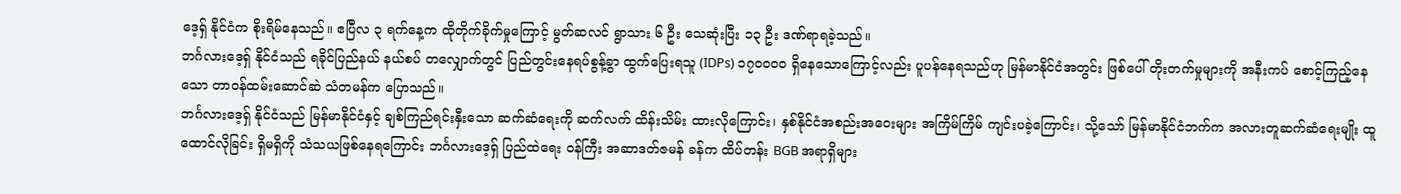ဒေ့ရှ် နိုင်ငံက စိုးရိမ်နေသည်။ ဧပြီလ ၃ ရက်နေ့က ထိုတိုက်ခိုက်မှုကြောင့် မွတ်ဆလင် ရွာသား ၆ ဦး သေဆုံးပြီး ၁၃ ဦး ဒဏ်ရာရခဲ့သည်။
ဘင်္ဂလားဒေ့ရှ် နိုင်ငံသည် ရခိုင်ပြည်နယ် နယ်စပ် တလျှောက်တွင် ပြည်တွင်းနေရပ်စွန့်ခွာ ထွက်ပြေးရသူ (IDPs) ၁၇၀၀၀၀ ရှိနေသောကြောင့်လည်း ပူပန်နေရသည်ဟု မြန်မာနိုင်ငံအတွင်း ဖြစ်ပေါ် တိုးတက်မှုများကို အနီးကပ် စောင့်ကြည့်နေသော တာဝန်ထမ်းဆောင်ဆဲ သံတမန်က ပြောသည်။
ဘင်္ဂလားဒေ့ရှ် နိုင်ငံသည် မြန်မာနိုင်ငံနှင့် ချစ်ကြည်ရင်းနှီးသော ဆက်ဆံရေးကို ဆက်လက် ထိန်းသိမ်း ထားလိုကြောင်း၊ နှစ်နိုင်ငံအစည်းအဝေးများ အကြိမ်ကြိမ် ကျင်းပခဲ့ကြောင်း၊ သို့သော် မြန်မာနိုင်ငံဘက်က အလားတူဆက်ဆံရေးမျိုး ထူထောင်လိုခြင်း ရှိမရှိကို သံသယဖြစ်နေရကြောင်း ဘင်္ဂလားဒေ့ရှ် ပြည်ထဲရေး ဝန်ကြီး အဆာဒတ်ဇမန် ခန်က ထိပ်တန်း BGB အရာရှိများ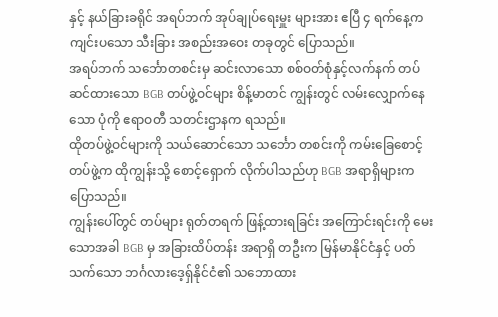နှင့် နယ်ခြားခရိုင် အရပ်ဘက် အုပ်ချုပ်ရေးမှူး များအား ဧပြီ ၄ ရက်နေ့က ကျင်းပသော သီးခြား အစည်းအဝေး တခုတွင် ပြောသည်။
အရပ်ဘက် သင်္ဘောတစင်းမှ ဆင်းလာသော စစ်ဝတ်စုံနှင့်လက်နက် တပ်ဆင်ထားသော BGB တပ်ဖွဲ့ဝင်များ စိန့်မာတင် ကျွန်းတွင် လမ်းလျှောက်နေသော ပုံကို ဧရာဝတီ သတင်းဌာနက ရသည်။
ထိုတပ်ဖွဲ့ဝင်များကို သယ်ဆောင်သော သင်္ဘော တစင်းကို ကမ်းခြေစောင့် တပ်ဖွဲ့က ထိုကျွန်းသို့ စောင့်ရှောက် လိုက်ပါသည်ဟု BGB အရာရှိများက ပြောသည်။
ကျွန်းပေါ်တွင် တပ်များ ရုတ်တရက် ဖြန့်ထားရခြင်း အကြောင်းရင်းကို မေးသောအခါ BGB မှ အခြားထိပ်တန်း အရာရှိ တဦးက မြန်မာနိုင်ငံနှင့် ပတ်သက်သော ဘင်္ဂလားဒေ့ရှ်နိုင်ငံ၏ သဘောထား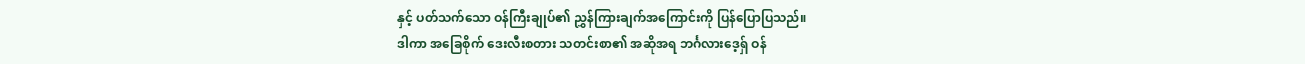နှင့် ပတ်သက်သော ဝန်ကြီးချုပ်၏ ညွှန်ကြားချက်အကြောင်းကို ပြန်ပြောပြသည်။
ဒါကာ အခြေစိုက် ဒေးလီးစတား သတင်းစာ၏ အဆိုအရ ဘင်္ဂလားဒေ့ရှ် ဝန်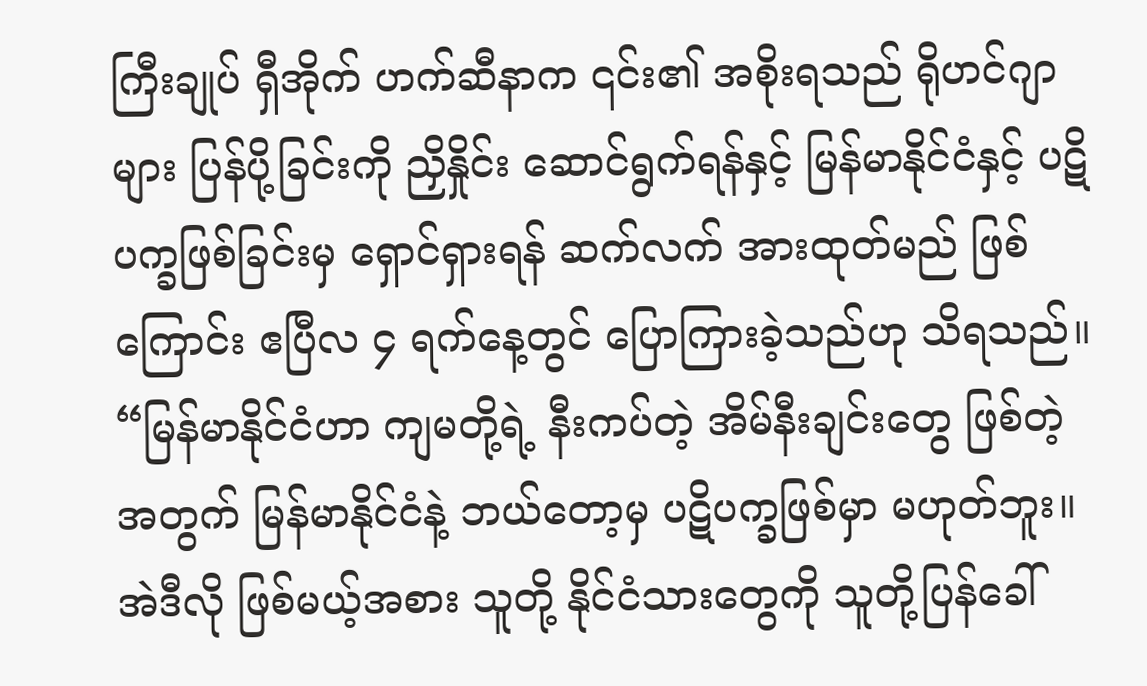ကြီးချုပ် ရှီအိုက် ဟက်ဆီနာက ၎င်း၏ အစိုးရသည် ရိုဟင်ဂျာများ ပြန်ပို့ခြင်းကို ညှိနှိုင်း ဆောင်ရွက်ရန်နှင့် မြန်မာနိုင်ငံနှင့် ပဋိပက္ခဖြစ်ခြင်းမှ ရှောင်ရှားရန် ဆက်လက် အားထုတ်မည် ဖြစ်ကြောင်း ဧပြီလ ၄ ရက်နေ့တွင် ပြောကြားခဲ့သည်ဟု သိရသည်။
“မြန်မာနိုင်ငံဟာ ကျမတို့ရဲ့ နီးကပ်တဲ့ အိမ်နီးချင်းတွေ ဖြစ်တဲ့အတွက် မြန်မာနိုင်ငံနဲ့ ဘယ်တော့မှ ပဋိပက္ခဖြစ်မှာ မဟုတ်ဘူး။ အဲဒီလို ဖြစ်မယ့်အစား သူတို့ နိုင်ငံသားတွေကို သူတို့ပြန်ခေါ်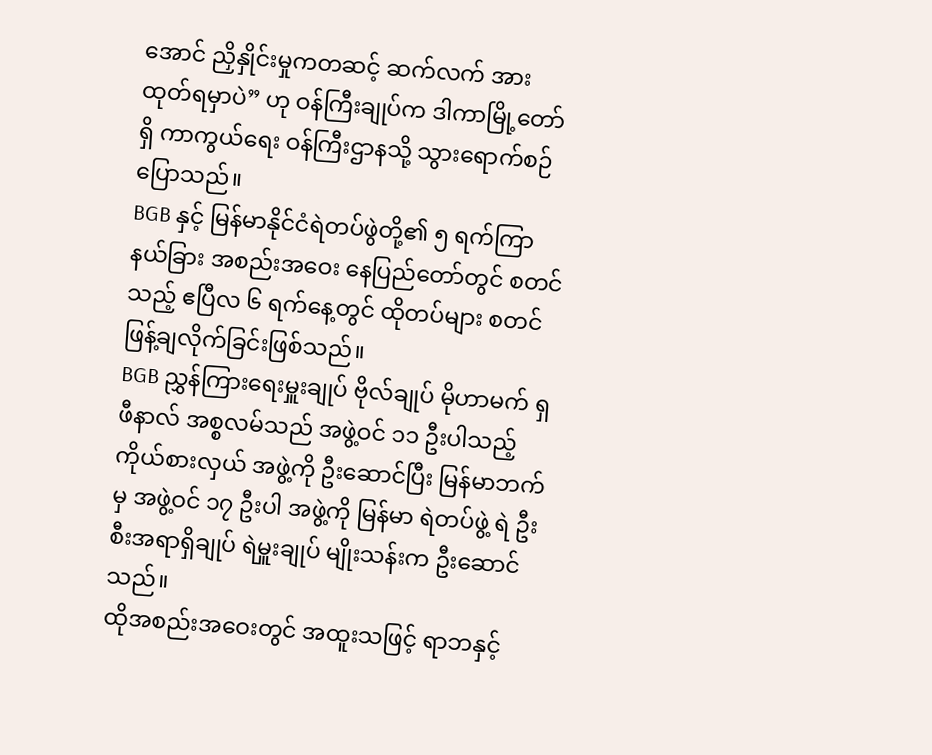အောင် ညှိနှိုင်းမှုကတဆင့် ဆက်လက် အားထုတ်ရမှာပဲ” ဟု ဝန်ကြီးချုပ်က ဒါကာမြို့တော်ရှိ ကာကွယ်ရေး ဝန်ကြီးဌာနသို့ သွားရောက်စဉ် ပြောသည်။
BGB နှင့် မြန်မာနိုင်ငံရဲတပ်ဖွဲတို့၏ ၅ ရက်ကြာ နယ်ခြား အစည်းအဝေး နေပြည်တော်တွင် စတင်သည့် ဧပြီလ ၆ ရက်နေ့တွင် ထိုတပ်များ စတင် ဖြန့်ချလိုက်ခြင်းဖြစ်သည်။
BGB ညွှန်ကြားရေးမှူးချုပ် ဗိုလ်ချုပ် မိုဟာမက် ရှဖီနာလ် အစ္စလမ်သည် အဖွဲ့ဝင် ၁၁ ဦးပါသည့် ကိုယ်စားလှယ် အဖွဲ့ကို ဦးဆောင်ပြီး မြန်မာဘက်မှ အဖွဲ့ဝင် ၁၇ ဦးပါ အဖွဲ့ကို မြန်မာ ရဲတပ်ဖွဲ့ ရဲ ဦးစီးအရာရှိချုပ် ရဲမှူးချုပ် မျိုးသန်းက ဦးဆောင်သည်။
ထိုအစည်းအဝေးတွင် အထူးသဖြင့် ရာဘနှင့်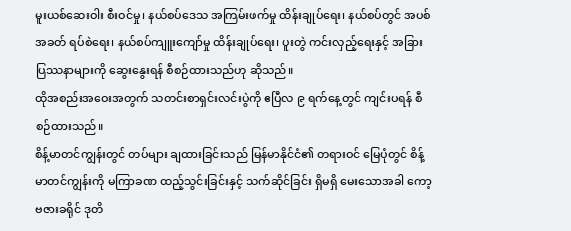မူးယစ်ဆေးဝါး စီးဝင်မှု၊ နယ်စပ်ဒေသ အကြမ်းဖက်မှု ထိန်းချုပ်ရေး၊ နယ်စပ်တွင် အပစ်အခတ် ရပ်စဲရေး၊ နယ်စပ်ကျူးကျော်မှု ထိန်းချုပ်ရေး၊ ပူးတွဲ ကင်းလှည့်ရေးနှင့် အခြား ပြဿနာများကို ဆွေးနွေးရန် စီစဉ်ထားသည်ဟု ဆိုသည်။
ထိုအစည်းအဝေးအတွက် သတင်းစာရှင်းလင်းပွဲကို ဧပြီလ ၉ ရက်နေ့တွင် ကျင်းပရန် စီစဉ်ထားသည်။
စိန့်မာတင်ကျွန်းတွင် တပ်များ ချထားခြင်းသည် မြန်မာနိုင်ငံ၏ တရားဝင် မြေပုံတွင် စိန့်မာတင်ကျွန်းကို မကြာခဏ ထည့်သွင်းခြင်းနှင့် သက်ဆိုင်ခြင်း ရှိမရှိ မေးသောအခါ ကော့ဗဇားခရိုင် ဒုတိ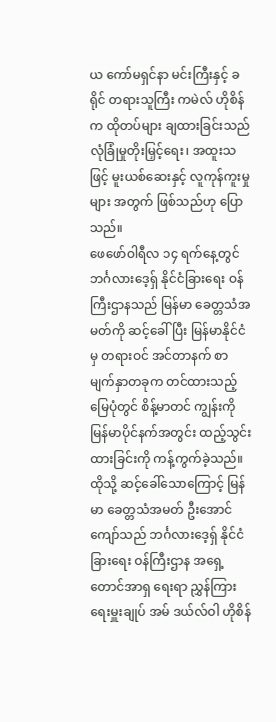ယ ကော်မရှင်နာ မင်းကြီးနှင့် ခရိုင် တရားသူကြီး ကမဲလ် ဟိုစိန်က ထိုတပ်များ ချထားခြင်းသည် လုံခြုံမှုတိုးမြှင့်ရေး၊ အထူးသဖြင့် မူးယစ်ဆေးနှင့် လူကုန်ကူးမှုများ အတွက် ဖြစ်သည်ဟု ပြောသည်။
ဖေဖော်ဝါရီလ ၁၄ ရက်နေ့တွင် ဘင်္ဂလားဒေ့ရှ် နိုင်ငံခြားရေး ဝန်ကြီးဌာနသည် မြန်မာ ခေတ္တသံအမတ်ကို ဆင့်ခေါ်ပြီး မြန်မာနိုင်ငံမှ တရားဝင် အင်တာနက် စာမျက်နှာတခုက တင်ထားသည့် မြေပုံတွင် စိန့်မာတင် ကျွန်းကို မြန်မာပိုင်နက်အတွင်း ထည့်သွင်းထားခြင်းကို ကန့်ကွက်ခဲ့သည်။
ထိုသို့ ဆင့်ခေါ်သောကြောင့် မြန်မာ ခေတ္တသံအမတ် ဦးအောင်ကျော်သည် ဘင်္ဂလားဒေ့ရှ် နိုင်ငံခြားရေး ဝန်ကြီးဌာန အရှေ့တောင်အာရှ ရေးရာ ညွှန်ကြားရေးမှူးချုပ် အမ် ဒယ်လ်ဝါ ဟိုစိန်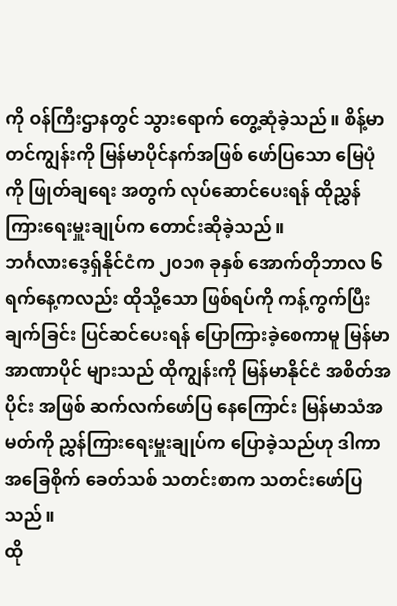ကို ဝန်ကြီးဌာနတွင် သွားရောက် တွေ့ဆုံခဲ့သည်။ စိန့်မာတင်ကျွန်းကို မြန်မာပိုင်နက်အဖြစ် ဖော်ပြသော မြေပုံကို ဖြုတ်ချရေး အတွက် လုပ်ဆောင်ပေးရန် ထိုညွှန်ကြားရေးမှူးချုပ်က တောင်းဆိုခဲ့သည်။
ဘင်္ဂလားဒေ့ရှ်နိုင်ငံက ၂၀၁၈ ခုနှစ် အောက်တိုဘာလ ၆ ရက်နေ့ကလည်း ထိုသို့သော ဖြစ်ရပ်ကို ကန့်ကွက်ပြီး ချက်ခြင်း ပြင်ဆင်ပေးရန် ပြောကြားခဲ့စေကာမူ မြန်မာအာဏာပိုင် များသည် ထိုကျွန်းကို မြန်မာနိုင်ငံ အစိတ်အပိုင်း အဖြစ် ဆက်လက်ဖော်ပြ နေကြောင်း မြန်မာသံအမတ်ကို ညွှန်ကြားရေးမှူးချုပ်က ပြောခဲ့သည်ဟု ဒါကာ အခြေစိုက် ခေတ်သစ် သတင်းစာက သတင်းဖော်ပြသည်။
ထို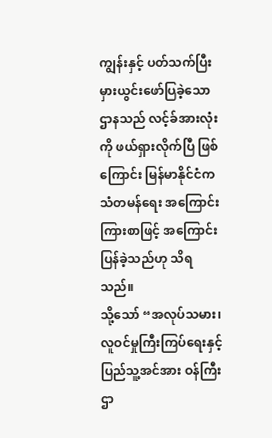ကျွန်းနှင့် ပတ်သက်ပြီး မှားယွင်းဖော်ပြခဲ့သော ဌာနသည် လင့်ခ်အားလုံးကို ဖယ်ရှားလိုက်ပြီ ဖြစ်ကြောင်း မြန်မာနိုင်ငံက သံတမန်ရေး အကြောင်းကြားစာဖြင့် အကြောင်းပြန်ခဲ့သည်ဟု သိရသည်။
သို့သော် “အလုပ်သမား၊ လူဝင်မှုကြီးကြပ်ရေးနှင့် ပြည်သူ့အင်အား ဝန်ကြီးဌာ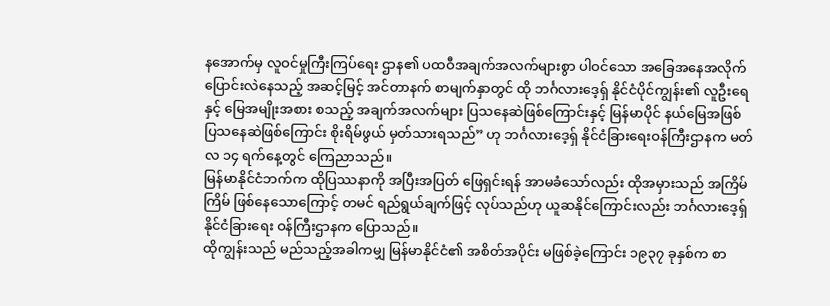နအောက်မှ လူဝင်မှုကြီးကြပ်ရေး ဌာန၏ ပထဝီအချက်အလက်များစွာ ပါဝင်သော အခြေအနေအလိုက် ပြောင်းလဲနေသည့် အဆင့်မြင့် အင်တာနက် စာမျက်နှာတွင် ထို ဘင်္ဂလားဒေ့ရှ် နိုင်ငံပိုင်ကျွန်း၏ လူဦးရေနှင့် မြေအမျိုးအစား စသည့် အချက်အလက်များ ပြသနေဆဲဖြစ်ကြောင်းနှင့် မြန်မာပိုင် နယ်မြေအဖြစ် ပြသနေဆဲဖြစ်ကြောင်း စိုးရိမ်ဖွယ် မှတ်သားရသည်” ဟု ဘင်္ဂလားဒေ့ရှ် နိုင်ငံခြားရေးဝန်ကြီးဌာနက မတ်လ ၁၄ ရက်နေ့တွင် ကြေညာသည်။
မြန်မာနိုင်ငံဘက်က ထိုပြဿနာကို အပြီးအပြတ် ဖြေရှင်းရန် အာမခံသော်လည်း ထိုအမှားသည် အကြိမ်ကြိမ် ဖြစ်နေသောကြောင့် တမင် ရည်ရွယ်ချက်ဖြင့် လုပ်သည်ဟု ယူဆနိုင်ကြောင်းလည်း ဘင်္ဂလားဒေ့ရှ် နိုင်ငံခြားရေး ဝန်ကြီးဌာနက ပြောသည်။
ထိုကျွန်းသည် မည်သည့်အခါကမျှ မြန်မာနိုင်ငံ၏ အစိတ်အပိုင်း မဖြစ်ခဲ့ကြောင်း ၁၉၃၇ ခုနှစ်က စာ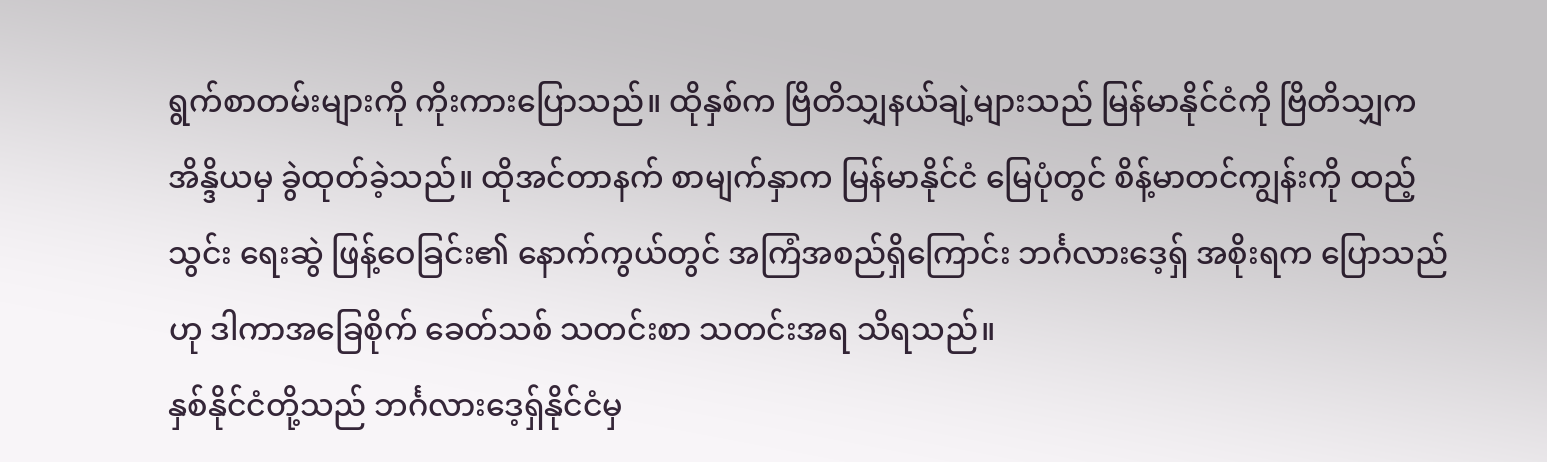ရွက်စာတမ်းများကို ကိုးကားပြောသည်။ ထိုနှစ်က ဗြိတိသျှနယ်ချဲ့များသည် မြန်မာနိုင်ငံကို ဗြိတိသျှက အိန္ဒိယမှ ခွဲထုတ်ခဲ့သည်။ ထိုအင်တာနက် စာမျက်နှာက မြန်မာနိုင်ငံ မြေပုံတွင် စိန့်မာတင်ကျွန်းကို ထည့်သွင်း ရေးဆွဲ ဖြန့်ဝေခြင်း၏ နောက်ကွယ်တွင် အကြံအစည်ရှိကြောင်း ဘင်္ဂလားဒေ့ရှ် အစိုးရက ပြောသည်ဟု ဒါကာအခြေစိုက် ခေတ်သစ် သတင်းစာ သတင်းအရ သိရသည်။
နှစ်နိုင်ငံတို့သည် ဘင်္ဂလားဒေ့ရှ်နိုင်ငံမှ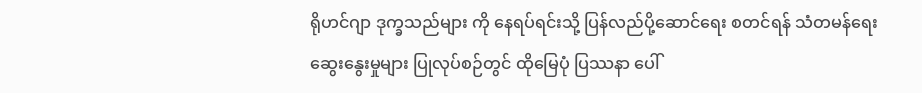ရိုဟင်ဂျာ ဒုက္ခသည်များ ကို နေရပ်ရင်းသို့ ပြန်လည်ပို့ဆောင်ရေး စတင်ရန် သံတမန်ရေး ဆွေးနွေးမှုများ ပြုလုပ်စဉ်တွင် ထိုမြေပုံ ပြဿနာ ပေါ်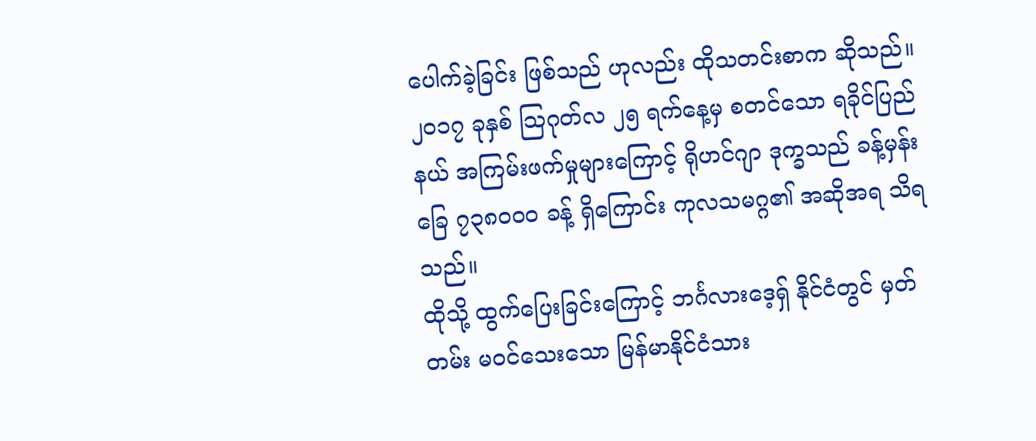ပေါက်ခဲ့ခြင်း ဖြစ်သည် ဟုလည်း ထိုသတင်းစာက ဆိုသည်။
၂၀၁၇ ခုနှစ် သြဂုတ်လ ၂၅ ရက်နေ့မှ စတင်သော ရခိုင်ပြည်နယ် အကြမ်းဖက်မှုများကြောင့် ရိုဟင်ဂျာ ဒုက္ခသည် ခန့်မှန်းခြေ ၇၃၈၀၀၀ ခန့် ရှိကြောင်း ကုလသမဂ္ဂ၏ အဆိုအရ သိရသည်။
ထိုသို့ ထွက်ပြေးခြင်းကြောင့် ဘင်္ဂလားဒေ့ရှ် နိုင်ငံတွင် မှတ်တမ်း မဝင်သေးသော မြန်မာနိုင်ငံသား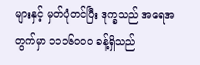များနှင့် မှတ်ပုံတင်ပြီး ဒုက္ခသည် အရေအတွက်မှာ ၁၁၁၆၀၀၀ ခန့်ရှိသည်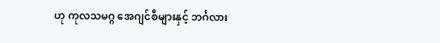ဟု ကုလသမဂ္ဂ အေဂျင်စီများနှင့် ဘင်္ဂလား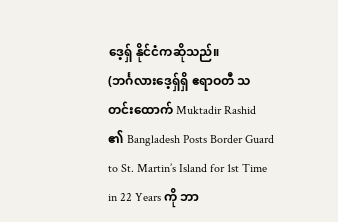ဒေ့ရှ် နိုင်ငံကဆိုသည်။
(ဘင်္ဂလားဒေ့ရှ်ရှိ ဧရာဝတီ သတင်းထောက် Muktadir Rashid ၏ Bangladesh Posts Border Guard to St. Martin’s Island for 1st Time in 22 Years ကို ဘာ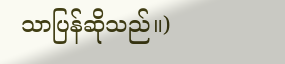သာပြန်ဆိုသည်။)